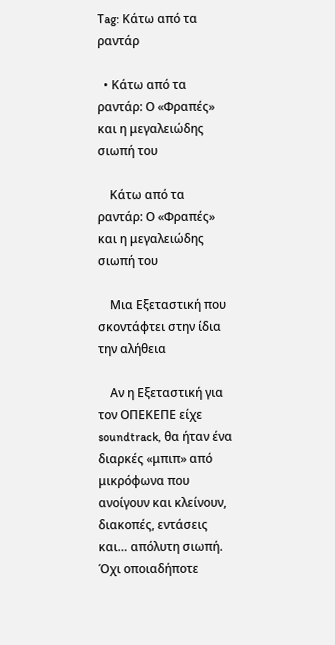Tag: Κάτω από τα ραντάρ

  • Κάτω από τα ραντάρ: Ο «Φραπές» και η μεγαλειώδης σιωπή του

    Κάτω από τα ραντάρ: Ο «Φραπές» και η μεγαλειώδης σιωπή του

    Μια Εξεταστική που σκοντάφτει στην ίδια την αλήθεια

    Αν η Εξεταστική για τον ΟΠΕΚΕΠΕ είχε soundtrack, θα ήταν ένα διαρκές «μπιπ» από μικρόφωνα που ανοίγουν και κλείνουν, διακοπές, εντάσεις και… απόλυτη σιωπή. Όχι οποιαδήποτε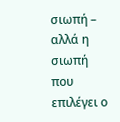σιωπή – αλλά η σιωπή που επιλέγει ο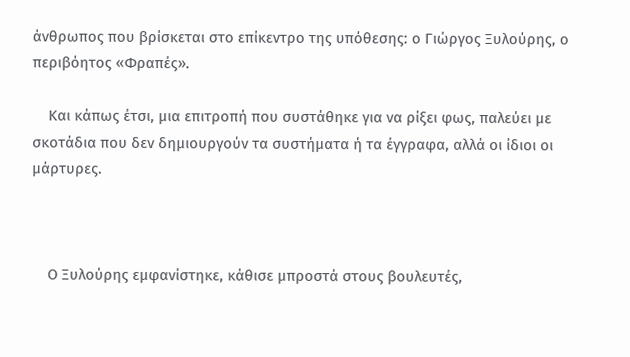άνθρωπος που βρίσκεται στο επίκεντρο της υπόθεσης: ο Γιώργος Ξυλούρης, ο περιβόητος «Φραπές».

    Και κάπως έτσι, μια επιτροπή που συστάθηκε για να ρίξει φως, παλεύει με σκοτάδια που δεν δημιουργούν τα συστήματα ή τα έγγραφα, αλλά οι ίδιοι οι μάρτυρες.



    Ο Ξυλούρης εμφανίστηκε, κάθισε μπροστά στους βουλευτές,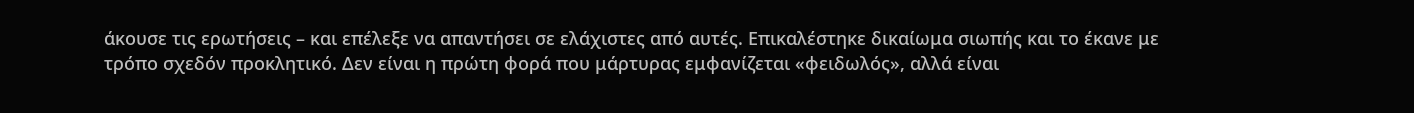άκουσε τις ερωτήσεις – και επέλεξε να απαντήσει σε ελάχιστες από αυτές. Επικαλέστηκε δικαίωμα σιωπής και το έκανε με τρόπο σχεδόν προκλητικό. Δεν είναι η πρώτη φορά που μάρτυρας εμφανίζεται «φειδωλός», αλλά είναι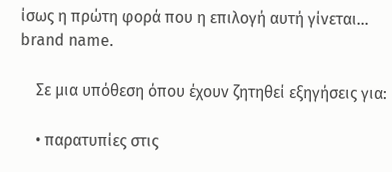ίσως η πρώτη φορά που η επιλογή αυτή γίνεται… brand name.

    Σε μια υπόθεση όπου έχουν ζητηθεί εξηγήσεις για:

    • παρατυπίες στις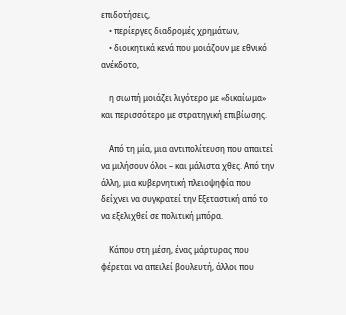επιδοτήσεις,
    • περίεργες διαδρομές χρημάτων,
    • διοικητικά κενά που μοιάζουν με εθνικό ανέκδοτο,

    η σιωπή μοιάζει λιγότερο με «δικαίωμα» και περισσότερο με στρατηγική επιβίωσης.

    Από τη μία, μια αντιπολίτευση που απαιτεί να μιλήσουν όλοι – και μάλιστα χθες. Από την άλλη, μια κυβερνητική πλειοψηφία που δείχνει να συγκρατεί την Εξεταστική από το να εξελιχθεί σε πολιτική μπόρα.

    Κάπου στη μέση, ένας μάρτυρας που φέρεται να απειλεί βουλευτή, άλλοι που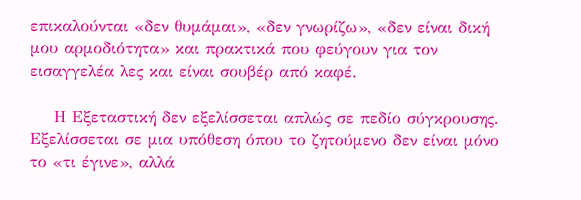επικαλούνται «δεν θυμάμαι», «δεν γνωρίζω», «δεν είναι δική μου αρμοδιότητα» και πρακτικά που φεύγουν για τον εισαγγελέα λες και είναι σουβέρ από καφέ.

    Η Εξεταστική δεν εξελίσσεται απλώς σε πεδίο σύγκρουσης. Εξελίσσεται σε μια υπόθεση όπου το ζητούμενο δεν είναι μόνο το «τι έγινε», αλλά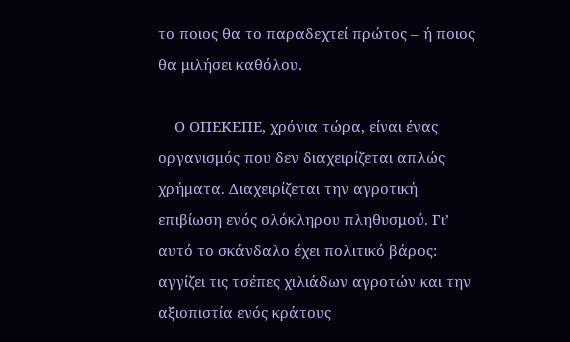το ποιος θα το παραδεχτεί πρώτος – ή ποιος θα μιλήσει καθόλου.

    Ο ΟΠΕΚΕΠΕ, χρόνια τώρα, είναι ένας οργανισμός που δεν διαχειρίζεται απλώς χρήματα. Διαχειρίζεται την αγροτική επιβίωση ενός ολόκληρου πληθυσμού. Γι’ αυτό το σκάνδαλο έχει πολιτικό βάρος: αγγίζει τις τσέπες χιλιάδων αγροτών και την αξιοπιστία ενός κράτους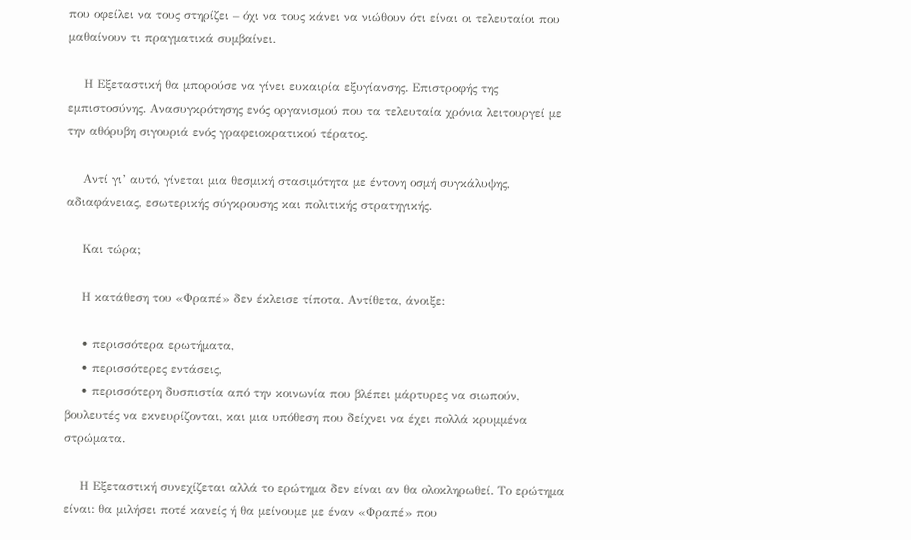που οφείλει να τους στηρίζει – όχι να τους κάνει να νιώθουν ότι είναι οι τελευταίοι που μαθαίνουν τι πραγματικά συμβαίνει.

    Η Εξεταστική θα μπορούσε να γίνει ευκαιρία εξυγίανσης. Επιστροφής της εμπιστοσύνης. Ανασυγκρότησης ενός οργανισμού που τα τελευταία χρόνια λειτουργεί με την αθόρυβη σιγουριά ενός γραφειοκρατικού τέρατος.

    Αντί γι’ αυτό, γίνεται μια θεσμική στασιμότητα με έντονη οσμή συγκάλυψης, αδιαφάνειας, εσωτερικής σύγκρουσης και πολιτικής στρατηγικής.

    Και τώρα;

    Η κατάθεση του «Φραπέ» δεν έκλεισε τίποτα. Αντίθετα, άνοιξε:

    • περισσότερα ερωτήματα,
    • περισσότερες εντάσεις,
    • περισσότερη δυσπιστία από την κοινωνία που βλέπει μάρτυρες να σιωπούν, βουλευτές να εκνευρίζονται, και μια υπόθεση που δείχνει να έχει πολλά κρυμμένα στρώματα.

    Η Εξεταστική συνεχίζεται αλλά το ερώτημα δεν είναι αν θα ολοκληρωθεί. Το ερώτημα είναι: θα μιλήσει ποτέ κανείς ή θα μείνουμε με έναν «Φραπέ» που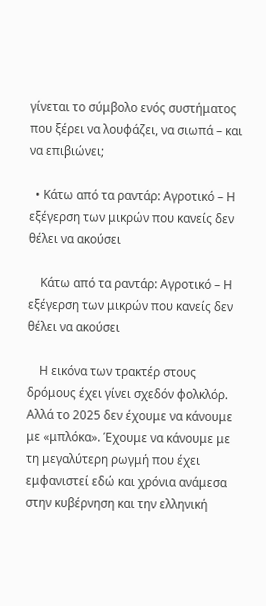γίνεται το σύμβολο ενός συστήματος που ξέρει να λουφάζει, να σιωπά – και να επιβιώνει;

  • Κάτω από τα ραντάρ: Αγροτικό – Η εξέγερση των μικρών που κανείς δεν θέλει να ακούσει

    Κάτω από τα ραντάρ: Αγροτικό – Η εξέγερση των μικρών που κανείς δεν θέλει να ακούσει

    Η εικόνα των τρακτέρ στους δρόμους έχει γίνει σχεδόν φολκλόρ. Αλλά το 2025 δεν έχουμε να κάνουμε με «μπλόκα». Έχουμε να κάνουμε με τη μεγαλύτερη ρωγμή που έχει εμφανιστεί εδώ και χρόνια ανάμεσα στην κυβέρνηση και την ελληνική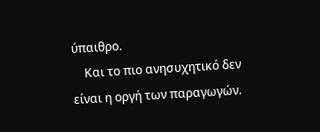ύπαιθρο.
    Και το πιο ανησυχητικό δεν είναι η οργή των παραγωγών.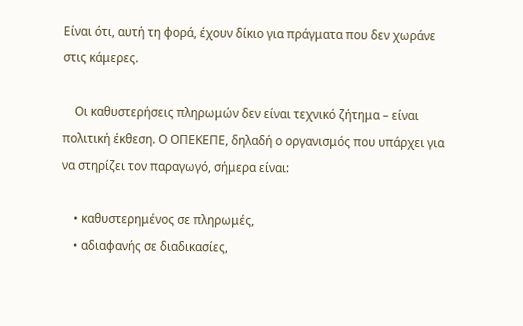Είναι ότι, αυτή τη φορά, έχουν δίκιο για πράγματα που δεν χωράνε στις κάμερες.

    Οι καθυστερήσεις πληρωμών δεν είναι τεχνικό ζήτημα – είναι πολιτική έκθεση. Ο ΟΠΕΚΕΠΕ, δηλαδή ο οργανισμός που υπάρχει για να στηρίζει τον παραγωγό, σήμερα είναι:

    • καθυστερημένος σε πληρωμές,
    • αδιαφανής σε διαδικασίες,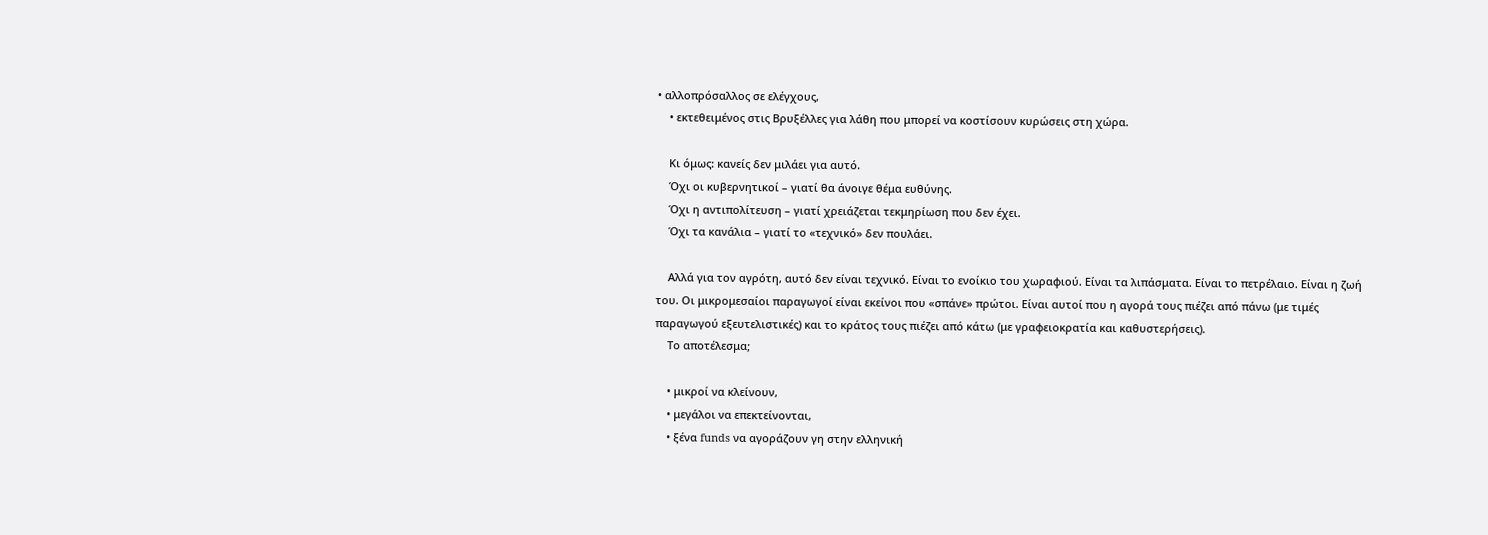• αλλοπρόσαλλος σε ελέγχους,
    • εκτεθειμένος στις Βρυξέλλες για λάθη που μπορεί να κοστίσουν κυρώσεις στη χώρα.

    Κι όμως: κανείς δεν μιλάει για αυτό.
    Όχι οι κυβερνητικοί – γιατί θα άνοιγε θέμα ευθύνης.
    Όχι η αντιπολίτευση – γιατί χρειάζεται τεκμηρίωση που δεν έχει.
    Όχι τα κανάλια – γιατί το «τεχνικό» δεν πουλάει.

    Αλλά για τον αγρότη, αυτό δεν είναι τεχνικό. Είναι το ενοίκιο του χωραφιού. Είναι τα λιπάσματα. Είναι το πετρέλαιο. Είναι η ζωή του. Οι μικρομεσαίοι παραγωγοί είναι εκείνοι που «σπάνε» πρώτοι. Είναι αυτοί που η αγορά τους πιέζει από πάνω (με τιμές παραγωγού εξευτελιστικές) και το κράτος τους πιέζει από κάτω (με γραφειοκρατία και καθυστερήσεις).
    Το αποτέλεσμα;

    • μικροί να κλείνουν,
    • μεγάλοι να επεκτείνονται,
    • ξένα funds να αγοράζουν γη στην ελληνική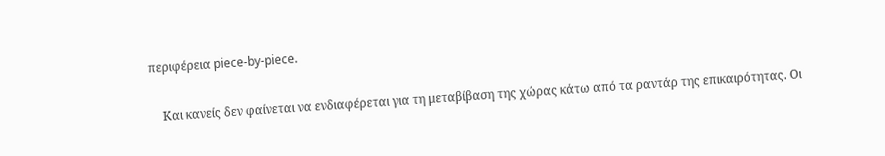περιφέρεια piece-by-piece.

    Και κανείς δεν φαίνεται να ενδιαφέρεται για τη μεταβίβαση της χώρας κάτω από τα ραντάρ της επικαιρότητας. Οι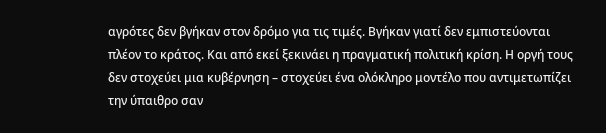αγρότες δεν βγήκαν στον δρόμο για τις τιμές. Βγήκαν γιατί δεν εμπιστεύονται πλέον το κράτος. Και από εκεί ξεκινάει η πραγματική πολιτική κρίση. Η οργή τους δεν στοχεύει μια κυβέρνηση – στοχεύει ένα ολόκληρο μοντέλο που αντιμετωπίζει την ύπαιθρο σαν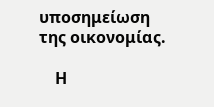υποσημείωση της οικονομίας.

    Η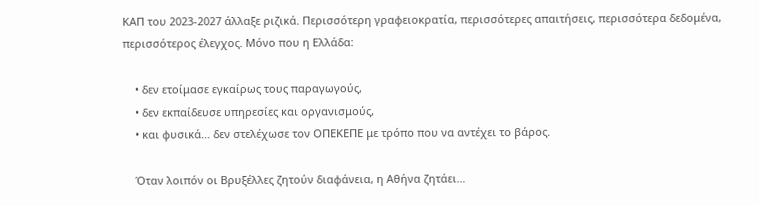ΚΑΠ του 2023-2027 άλλαξε ριζικά. Περισσότερη γραφειοκρατία, περισσότερες απαιτήσεις, περισσότερα δεδομένα, περισσότερος έλεγχος. Μόνο που η Ελλάδα:

    • δεν ετοίμασε εγκαίρως τους παραγωγούς,
    • δεν εκπαίδευσε υπηρεσίες και οργανισμούς,
    • και φυσικά… δεν στελέχωσε τον ΟΠΕΚΕΠΕ με τρόπο που να αντέχει το βάρος.

    Όταν λοιπόν οι Βρυξέλλες ζητούν διαφάνεια, η Αθήνα ζητάει…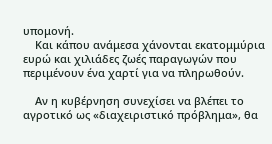υπομονή.
    Και κάπου ανάμεσα χάνονται εκατομμύρια ευρώ και χιλιάδες ζωές παραγωγών που περιμένουν ένα χαρτί για να πληρωθούν.

    Αν η κυβέρνηση συνεχίσει να βλέπει το αγροτικό ως «διαχειριστικό πρόβλημα», θα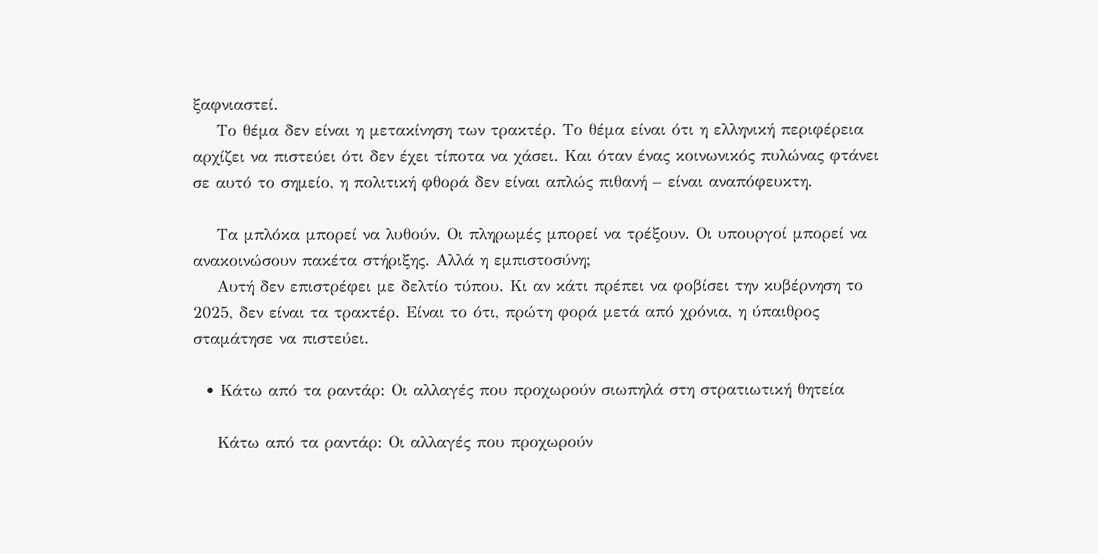ξαφνιαστεί.
    Το θέμα δεν είναι η μετακίνηση των τρακτέρ. Το θέμα είναι ότι η ελληνική περιφέρεια αρχίζει να πιστεύει ότι δεν έχει τίποτα να χάσει. Και όταν ένας κοινωνικός πυλώνας φτάνει σε αυτό το σημείο, η πολιτική φθορά δεν είναι απλώς πιθανή – είναι αναπόφευκτη.

    Τα μπλόκα μπορεί να λυθούν. Οι πληρωμές μπορεί να τρέξουν. Οι υπουργοί μπορεί να ανακοινώσουν πακέτα στήριξης. Αλλά η εμπιστοσύνη;
    Αυτή δεν επιστρέφει με δελτίο τύπου. Κι αν κάτι πρέπει να φοβίσει την κυβέρνηση το 2025, δεν είναι τα τρακτέρ. Είναι το ότι, πρώτη φορά μετά από χρόνια, η ύπαιθρος σταμάτησε να πιστεύει.

  • Κάτω από τα ραντάρ: Οι αλλαγές που προχωρούν σιωπηλά στη στρατιωτική θητεία

    Κάτω από τα ραντάρ: Οι αλλαγές που προχωρούν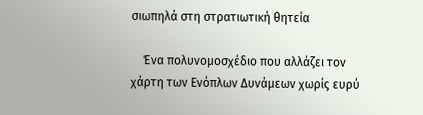σιωπηλά στη στρατιωτική θητεία

    Ένα πολυνομοσχέδιο που αλλάζει τον χάρτη των Ενόπλων Δυνάμεων χωρίς ευρύ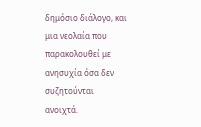δημόσιο διάλογο, και μια νεολαία που παρακολουθεί με ανησυχία όσα δεν συζητούνται ανοιχτά.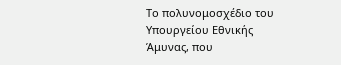Το πολυνομοσχέδιο του Υπουργείου Εθνικής Άμυνας, που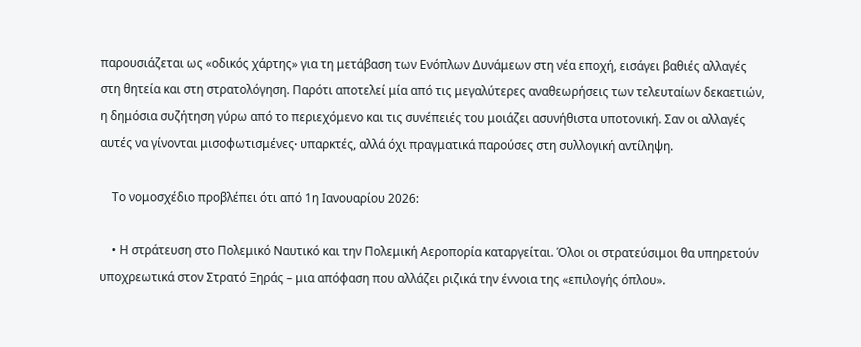παρουσιάζεται ως «οδικός χάρτης» για τη μετάβαση των Ενόπλων Δυνάμεων στη νέα εποχή, εισάγει βαθιές αλλαγές στη θητεία και στη στρατολόγηση. Παρότι αποτελεί μία από τις μεγαλύτερες αναθεωρήσεις των τελευταίων δεκαετιών, η δημόσια συζήτηση γύρω από το περιεχόμενο και τις συνέπειές του μοιάζει ασυνήθιστα υποτονική. Σαν οι αλλαγές αυτές να γίνονται μισοφωτισμένες∙ υπαρκτές, αλλά όχι πραγματικά παρούσες στη συλλογική αντίληψη.

    Το νομοσχέδιο προβλέπει ότι από 1η Ιανουαρίου 2026:

    • Η στράτευση στο Πολεμικό Ναυτικό και την Πολεμική Αεροπορία καταργείται. Όλοι οι στρατεύσιμοι θα υπηρετούν υποχρεωτικά στον Στρατό Ξηράς – μια απόφαση που αλλάζει ριζικά την έννοια της «επιλογής όπλου».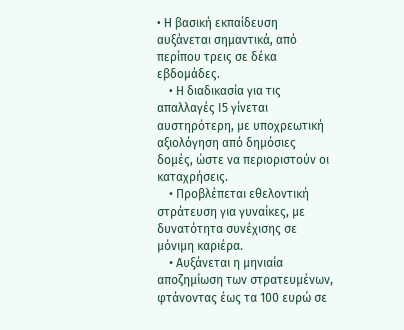• Η βασική εκπαίδευση αυξάνεται σημαντικά, από περίπου τρεις σε δέκα εβδομάδες.
    • Η διαδικασία για τις απαλλαγές Ι5 γίνεται αυστηρότερη, με υποχρεωτική αξιολόγηση από δημόσιες δομές, ώστε να περιοριστούν οι καταχρήσεις.
    • Προβλέπεται εθελοντική στράτευση για γυναίκες, με δυνατότητα συνέχισης σε μόνιμη καριέρα.
    • Αυξάνεται η μηνιαία αποζημίωση των στρατευμένων, φτάνοντας έως τα 100 ευρώ σε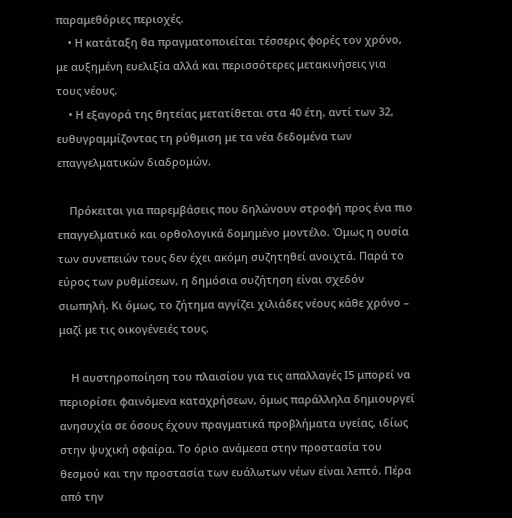παραμεθόριες περιοχές.
    • Η κατάταξη θα πραγματοποιείται τέσσερις φορές τον χρόνο, με αυξημένη ευελιξία αλλά και περισσότερες μετακινήσεις για τους νέους.
    • Η εξαγορά της θητείας μετατίθεται στα 40 έτη, αντί των 32, ευθυγραμμίζοντας τη ρύθμιση με τα νέα δεδομένα των επαγγελματικών διαδρομών.

    Πρόκειται για παρεμβάσεις που δηλώνουν στροφή προς ένα πιο επαγγελματικό και ορθολογικά δομημένο μοντέλο. Όμως η ουσία των συνεπειών τους δεν έχει ακόμη συζητηθεί ανοιχτά. Παρά το εύρος των ρυθμίσεων, η δημόσια συζήτηση είναι σχεδόν σιωπηλή. Κι όμως, το ζήτημα αγγίζει χιλιάδες νέους κάθε χρόνο – μαζί με τις οικογένειές τους.

    Η αυστηροποίηση του πλαισίου για τις απαλλαγές Ι5 μπορεί να περιορίσει φαινόμενα καταχρήσεων, όμως παράλληλα δημιουργεί ανησυχία σε όσους έχουν πραγματικά προβλήματα υγείας, ιδίως στην ψυχική σφαίρα. Το όριο ανάμεσα στην προστασία του θεσμού και την προστασία των ευάλωτων νέων είναι λεπτό. Πέρα από την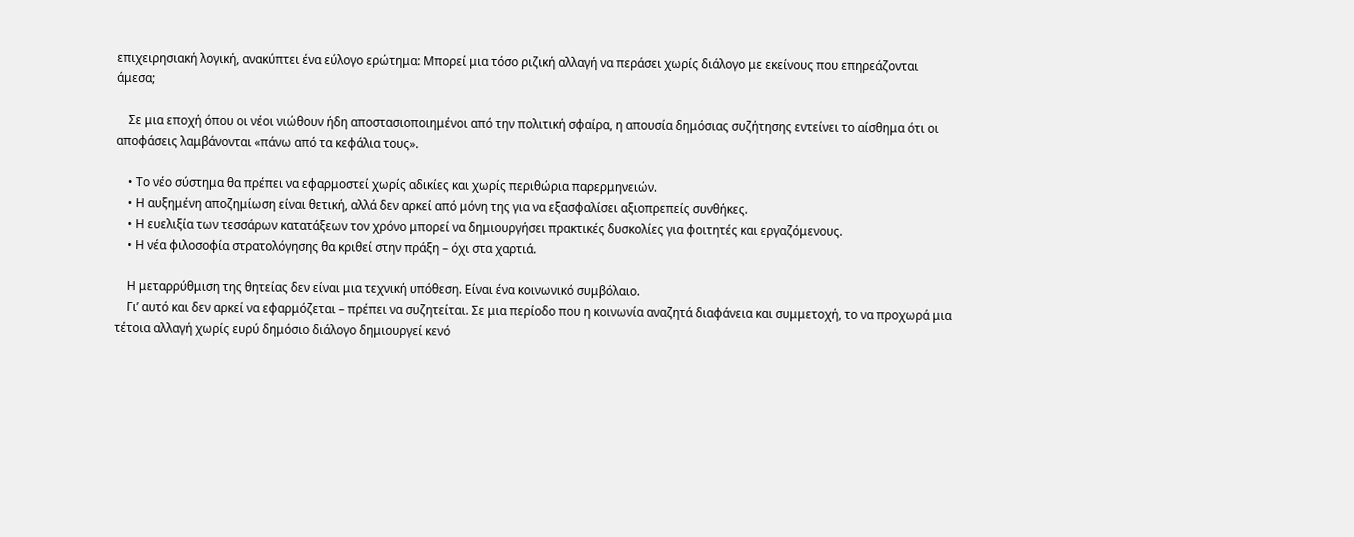επιχειρησιακή λογική, ανακύπτει ένα εύλογο ερώτημα: Μπορεί μια τόσο ριζική αλλαγή να περάσει χωρίς διάλογο με εκείνους που επηρεάζονται άμεσα;

    Σε μια εποχή όπου οι νέοι νιώθουν ήδη αποστασιοποιημένοι από την πολιτική σφαίρα, η απουσία δημόσιας συζήτησης εντείνει το αίσθημα ότι οι αποφάσεις λαμβάνονται «πάνω από τα κεφάλια τους».

    • Το νέο σύστημα θα πρέπει να εφαρμοστεί χωρίς αδικίες και χωρίς περιθώρια παρερμηνειών.
    • Η αυξημένη αποζημίωση είναι θετική, αλλά δεν αρκεί από μόνη της για να εξασφαλίσει αξιοπρεπείς συνθήκες.
    • Η ευελιξία των τεσσάρων κατατάξεων τον χρόνο μπορεί να δημιουργήσει πρακτικές δυσκολίες για φοιτητές και εργαζόμενους.
    • Η νέα φιλοσοφία στρατολόγησης θα κριθεί στην πράξη – όχι στα χαρτιά.

    Η μεταρρύθμιση της θητείας δεν είναι μια τεχνική υπόθεση. Είναι ένα κοινωνικό συμβόλαιο.
    Γι’ αυτό και δεν αρκεί να εφαρμόζεται – πρέπει να συζητείται. Σε μια περίοδο που η κοινωνία αναζητά διαφάνεια και συμμετοχή, το να προχωρά μια τέτοια αλλαγή χωρίς ευρύ δημόσιο διάλογο δημιουργεί κενό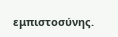εμπιστοσύνης.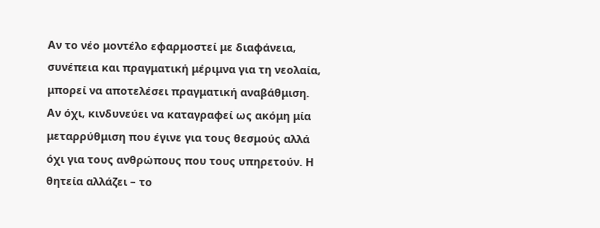Αν το νέο μοντέλο εφαρμοστεί με διαφάνεια, συνέπεια και πραγματική μέριμνα για τη νεολαία, μπορεί να αποτελέσει πραγματική αναβάθμιση. Αν όχι, κινδυνεύει να καταγραφεί ως ακόμη μία μεταρρύθμιση που έγινε για τους θεσμούς αλλά όχι για τους ανθρώπους που τους υπηρετούν. Η θητεία αλλάζει – το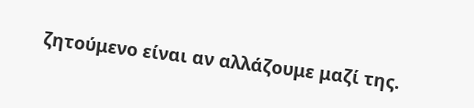ζητούμενο είναι αν αλλάζουμε μαζί της.